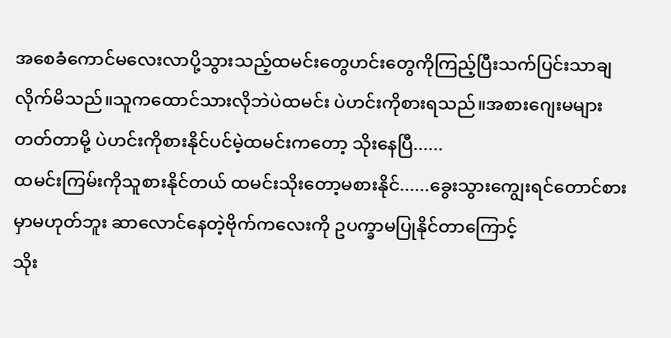အစေခံကောင်မလေးလာပို့သွားသည့်ထမင်းတွေဟင်းတွေကိုကြည့်ပြီးသက်ပြင်းသာချလိုက်မိသည်။သူကထောင်သားလိုဘဲပဲထမင်း ပဲဟင်းကိုစားရသည်။အစားဂျေးမများတတ်တာမို့ ပဲဟင်းကိုစားနိုင်ပင်မဲ့ထမင်းကတော့ သိုးနေပြီ......
ထမင်းကြမ်းကိုသူစားနိုင်တယ် ထမင်းသိုးတော့မစားနိုင်......ခွေးသွားကျွေးရင်တောင်စားမှာမဟုတ်ဘူး ဆာလောင်နေတဲ့ဗိုက်ကလေးကို ဥပက္ခာမပြုနိုင်တာကြောင့်
သိုး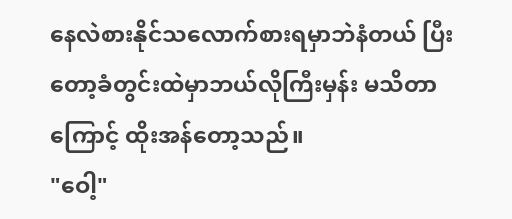နေလဲစားနိုင်သလောက်စားရမှာဘဲနံတယ် ပြီးတော့ခံတွင်းထဲမှာဘယ်လိုကြီးမှန်း မသိတာကြောင့် ထိုးအန်တော့သည်။
"ဝေါ့"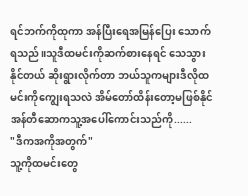ရင်ဘက်ကိုထုကာ အန်ပြီးရေအမြန်ပြေး သောက်ရသည်။သူဒီထမင်းကိုဆက်စားနေရင် သေသွားနိုင်တယ် ဆိုးရွားလိုက်တာ ဘယ်သူကများဒီလိုထမင်းကိုကျွေးရသလဲ အိမ်တော်ထိန်းတော့မဖြစ်နိုင် အန်တီဆောကသူ့အပေါ်ကောင်းသည်ကို......
"ဒီကအကိုအတွက်"
သူ့ကိုထမင်းတွေ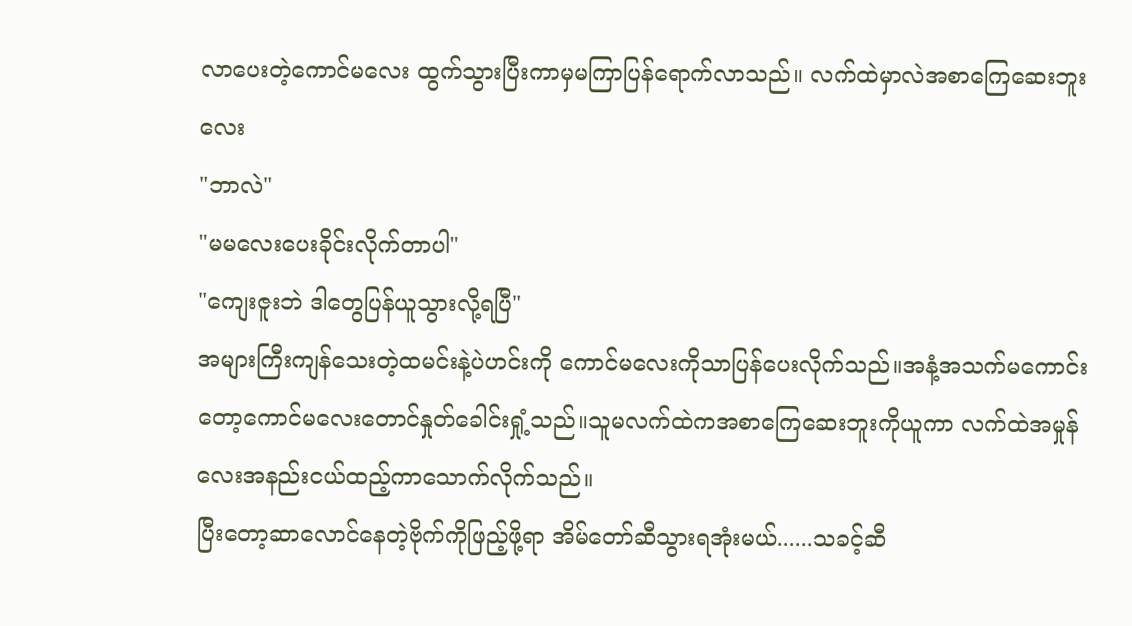လာပေးတဲ့ကောင်မလေး ထွက်သွားပြီးကာမှမကြာပြန်ရောက်လာသည်။ လက်ထဲမှာလဲအစာကြေဆေးဘူးလေး
"ဘာလဲ"
"မမလေးပေးခိုင်းလိုက်တာပါ"
"ကျေးဇူးဘဲ ဒါတွေပြန်ယူသွားလို့ရပြီ"
အများကြီးကျန်သေးတဲ့ထမင်းနဲ့ပဲဟင်းကို ကောင်မလေးကိုသာပြန်ပေးလိုက်သည်။အနံ့အသက်မကောင်းတော့ကောင်မလေးတောင်နှုတ်ခေါင်းရှုံ့သည်။သူမလက်ထဲကအစာကြေဆေးဘူးကိုယူကာ လက်ထဲအမှုန်လေးအနည်းငယ်ထည့်ကာသောက်လိုက်သည်။
ပြီးတော့ဆာလောင်နေတဲ့ဗိုက်ကိုဖြည့်ဖို့ရာ အိမ်တော်ဆီသွားရအုံးမယ်......သခင့်ဆီ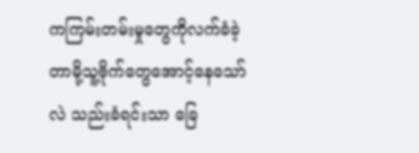ကကြမ်းတမ်းမှုတွေကိုလက်ခံခဲ့တာမို့သူ့ဗိုက်တွေအောင့်နေသော်လဲ သည်းခံရင်းသာ ခြေ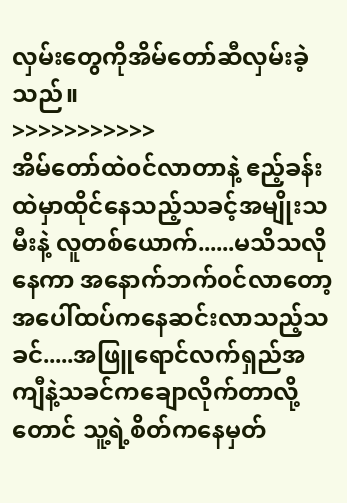လှမ်းတွေကိုအိမ်တော်ဆီလှမ်းခဲ့သည်။
>>>>>>>>>>>
အိမ်တော်ထဲ၀င်လာတာနဲ့ ဧည့်ခန်းထဲမှာထိုင်နေသည့်သခင့်အမျိုးသမီးနဲ့ လူတစ်ယောက်......မသိသလိုနေကာ အနောက်ဘက်၀င်လာတော့အပေါ်ထပ်ကနေဆင်းလာသည့်သခင်.....အဖြူရောင်လက်ရှည်အကျီနဲ့သခင်ကချောလိုက်တာလို့တောင် သူ့ရဲ့စိတ်ကနေမှတ်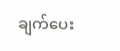ချက်ပေး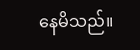နေမိသည်။